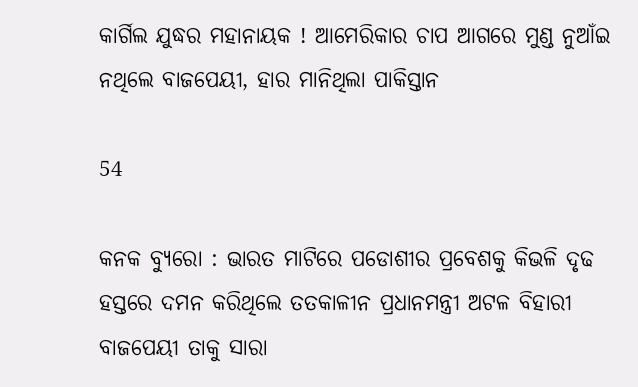କାର୍ଗିଲ ଯୁଦ୍ଧର ମହାନାୟକ ! ଆମେରିକାର ଚାପ ଆଗରେ ମୁଣ୍ଡ ନୁଆଁଇ ନଥିଲେ ବାଜପେୟୀ, ହାର ମାନିଥିଲା ପାକିସ୍ତାନ

54

କନକ ବ୍ୟୁରୋ : ଭାରତ ମାଟିରେ ପଡୋଶୀର ପ୍ରବେଶକୁ କିଭଳି ଦୃଢ ହସ୍ତରେ ଦମନ କରିଥିଲେ ତତକାଳୀନ ପ୍ରଧାନମନ୍ତ୍ରୀ ଅଟଳ ବିହାରୀ ବାଜପେୟୀ ତାକୁ ସାରା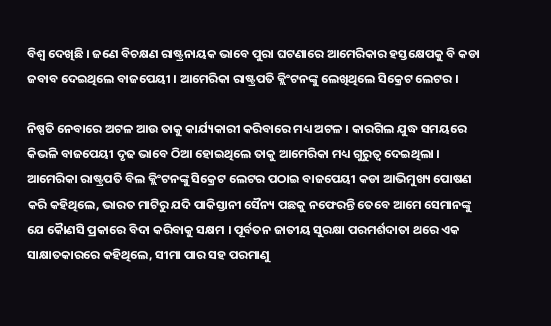ବିଶ୍ୱ ଦେଖିଛି । ଜଣେ ବିଚକ୍ଷଣ ରାଷ୍ଟ୍ରନାୟକ ଭାବେ ପୁରା ଘଟଣାରେ ଆମେରିକାର ହସ୍ତକ୍ଷେପକୁ ବି କଡା ଜବାବ ଦେଇଥିଲେ ବାଜପେୟୀ । ଆମେରିକା ରାଷ୍ଟ୍ରପତି କ୍ଲିଂଟନଙ୍କୁ ଲେଖିଥିଲେ ସିକ୍ରେଟ ଲେଟର ।

ନିଷ୍ପତି ନେବାରେ ଅଟଳ ଆଉ ତାକୁ କାର୍ଯ୍ୟକାରୀ କରିବାରେ ମଧ୍ୟ ଅଟଳ । କାରଗିଲ ଯୁଦ୍ଧ ସମୟରେ କିଭଳି ବାଜପେୟୀ ଦୃଢ ଭାବେ ଠିଆ ହୋଇଥିଲେ ତାକୁ ଆମେରିକା ମଧ୍ୟ ଗୁରୁତ୍ୱ ଦେଇଥିଲା । ଆମେରିକା ରାଷ୍ଟ୍ରପତି ବିଲ କ୍ଲିଂଟନଙ୍କୁ ସିକ୍ରେଟ ଲେଟର ପଠାଇ ବାଜପେୟୀ କଡା ଆଭିମୁଖ୍ୟ ପୋଷଣ କରି କହିଥିଲେ, ଭାରତ ମାଟିରୁ ଯଦି ପାକିସ୍ତାନୀ ସୈନ୍ୟ ପଛକୁ ନଫେରନ୍ତି ତେବେ ଆମେ ସେମାନଙ୍କୁ ଯେ କୈାଣସି ପ୍ରକାରେ ବିଦା କରିବାକୁ ସକ୍ଷମ । ପୂର୍ବତନ ଜାତୀୟ ସୁରକ୍ଷା ପରମର୍ଶଦାତା ଥରେ ଏକ ସାକ୍ଷାତକାରରେ କହିଥିଲେ, ସୀମା ପାର ସହ ପରମାଣୁ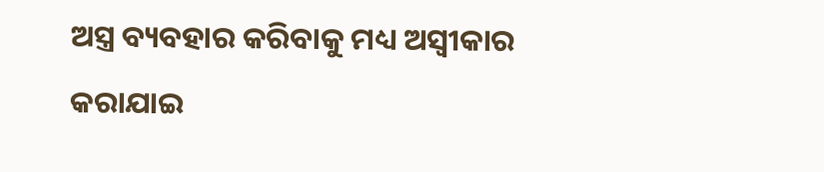ଅସ୍ତ୍ର ବ୍ୟବହାର କରିବାକୁ ମଧ୍ୟ ଅସ୍ୱୀକାର କରାଯାଇ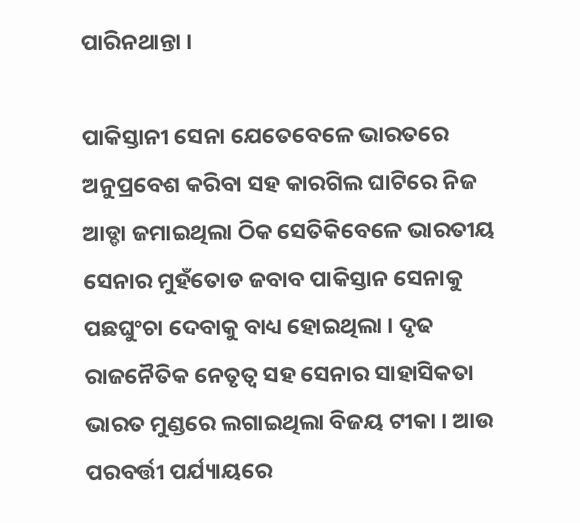ପାରିନଥାନ୍ତା ।

ପାକିସ୍ତାନୀ ସେନା ଯେତେବେଳେ ଭାରତରେ ଅନୁପ୍ରବେଶ କରିବା ସହ କାରଗିଲ ଘାଟିରେ ନିଜ ଆଡ୍ଡା ଜମାଇଥିଲା ଠିକ ସେତିକିବେଳେ ଭାରତୀୟ ସେନାର ମୁହଁତୋଡ ଜବାବ ପାକିସ୍ତାନ ସେନାକୁ ପଛଘୁଂଚା ଦେବାକୁ ବାଧ୍ୟ ହୋଇଥିଲା । ଦୃଢ ରାଜନୈତିକ ନେତୃତ୍ୱ ସହ ସେନାର ସାହାସିକତା ଭାରତ ମୁଣ୍ଡରେ ଲଗାଇଥିଲା ବିଜୟ ଟୀକା । ଆଉ ପରବର୍ତ୍ତୀ ପର୍ଯ୍ୟାୟରେ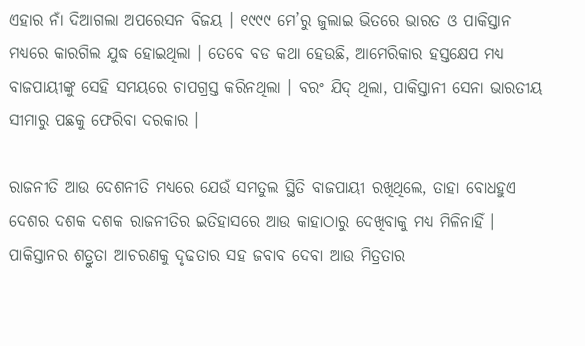ଏହାର ନାଁ ଦିଆଗଲା ଅପରେସନ ବିଜୟ । ୧୯୯୯ ମେ’ରୁ ଜୁଲାଇ ଭିତରେ ଭାରତ ଓ ପାକିସ୍ତାନ ମଧ୍ୟରେ କାରଗିଲ ଯୁଦ୍ଧ ହୋଇଥିଲା । ତେବେ ବଡ କଥା ହେଉଛି, ଆମେରିକାର ହସ୍ତକ୍ଷେପ ମଧ୍ୟ ବାଜପାୟୀଙ୍କୁ ସେହି ସମୟରେ ଚାପଗ୍ରସ୍ତ କରିନଥିଲା । ବରଂ ଯିଦ୍ ଥିଲା, ପାକିସ୍ତାନୀ ସେନା ଭାରତୀୟ ସୀମାରୁ ପଛକୁ ଫେରିବା ଦରକାର ।

ରାଜନୀତି ଆଉ ଦେଶନୀତି ମଧ୍ୟରେ ଯେଉଁ ସମତୁଲ ସ୍ଥିତି ବାଜପାୟୀ ରଖିଥିଲେ, ତାହା ବୋଧହୁଏ ଦେଶର ଦଶକ ଦଶକ ରାଜନୀତିର ଇତିହାସରେ ଆଉ କାହାଠାରୁ ଦେଖିବାକୁ ମଧ୍ୟ ମିଳିନାହିଁ । ପାକିସ୍ତାନର ଶତ୍ରୁତା ଆଚରଣକୁ ଦୃଢତାର ସହ ଜବାବ ଦେବା ଆଉ ମିତ୍ରତାର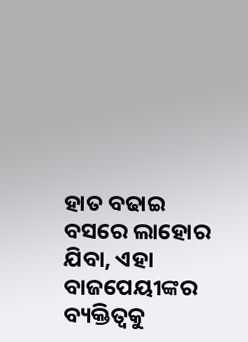ହାତ ବଢାଇ ବସରେ ଲାହୋର ଯିବା, ଏହା ବାଜପେୟୀଙ୍କର ବ୍ୟକ୍ତିତ୍ୱକୁ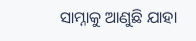ସାମ୍ନାକୁ ଆଣୁଛି ଯାହା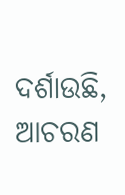ଦର୍ଶାଉଛି, ଆଚରଣ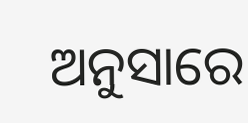ଅନୁସାରେ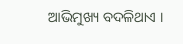ଆଭିମୁଖ୍ୟ ବଦଳିଥାଏ ।